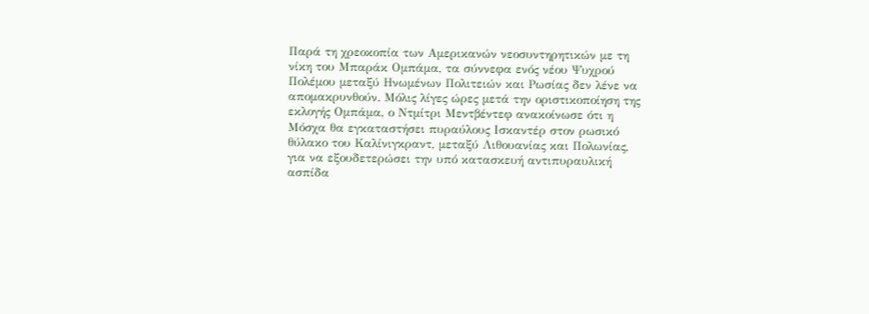Παρά τη χρεοκοπία των Αμερικανών νεοσυντηρητικών με τη νίκη του Μπαράκ Ομπάμα, τα σύννεφα ενός νέου Ψυχρού Πολέμου μεταξύ Ηνωμένων Πολιτειών και Ρωσίας δεν λένε να απομακρυνθούν. Μόλις λίγες ώρες μετά την οριστικοποίηση της εκλογής Ομπάμα, ο Ντμίτρι Μεντβέντεφ ανακοίνωσε ότι η Μόσχα θα εγκαταστήσει πυραύλους Ισκαντέρ στον ρωσικό θύλακο του Καλίνιγκραντ, μεταξύ Λιθουανίας και Πολωνίας, για να εξουδετερώσει την υπό κατασκευή αντιπυραυλική ασπίδα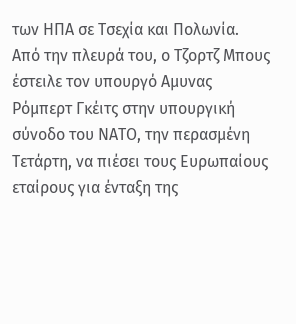των ΗΠΑ σε Τσεχία και Πολωνία. Από την πλευρά του, ο Τζορτζ Μπους έστειλε τον υπουργό Αμυνας Ρόμπερτ Γκέιτς στην υπουργική σύνοδο του ΝΑΤΟ, την περασμένη Τετάρτη, να πιέσει τους Ευρωπαίους εταίρους για ένταξη της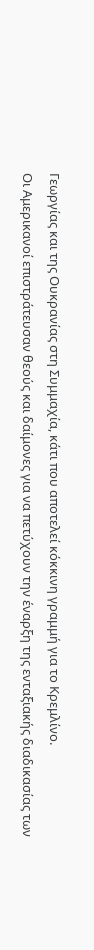Γεωργίας και της Ουκρανίας στη Συμμαχία, κάτι που αποτελεί κόκκινη γραμμή για το Κρεμλίνο.
Οι Αμερικανοί επιστράτευσαν θεούς και δαίμονες για να πετύχουν την έναρξη της ενταξιακής διαδικασίας των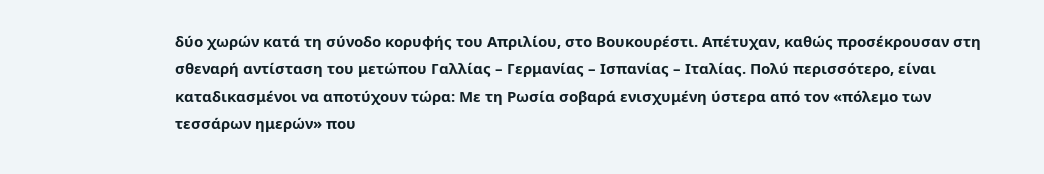δύο χωρών κατά τη σύνοδο κορυφής του Απριλίου, στο Βουκουρέστι. Απέτυχαν, καθώς προσέκρουσαν στη σθεναρή αντίσταση του μετώπου Γαλλίας – Γερμανίας – Ισπανίας – Ιταλίας. Πολύ περισσότερο, είναι καταδικασμένοι να αποτύχουν τώρα: Με τη Ρωσία σοβαρά ενισχυμένη ύστερα από τον «πόλεμο των τεσσάρων ημερών» που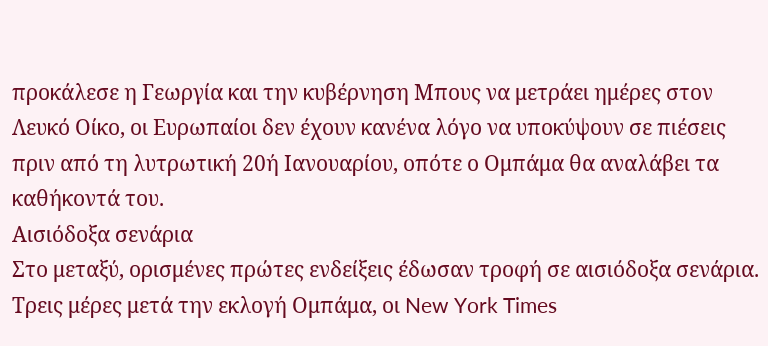προκάλεσε η Γεωργία και την κυβέρνηση Μπους να μετράει ημέρες στον Λευκό Οίκο, οι Ευρωπαίοι δεν έχουν κανένα λόγο να υποκύψουν σε πιέσεις πριν από τη λυτρωτική 20ή Ιανουαρίου, οπότε ο Ομπάμα θα αναλάβει τα καθήκοντά του.
Αισιόδοξα σενάρια
Στο μεταξύ, ορισμένες πρώτες ενδείξεις έδωσαν τροφή σε αισιόδοξα σενάρια. Τρεις μέρες μετά την εκλογή Ομπάμα, οι New York Times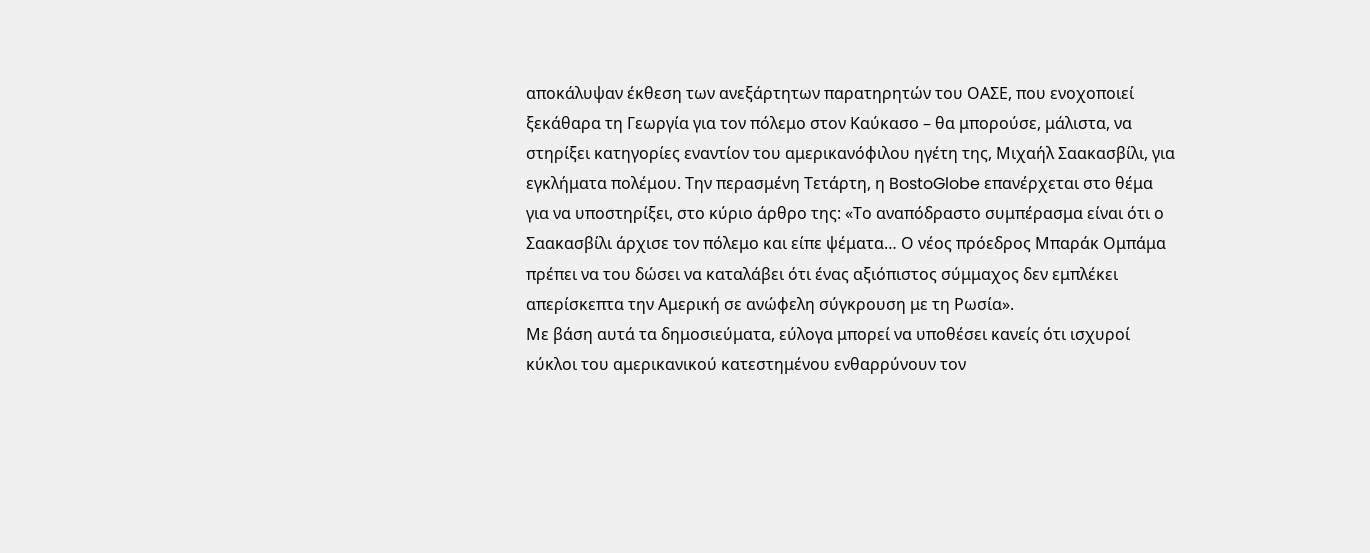αποκάλυψαν έκθεση των ανεξάρτητων παρατηρητών του ΟΑΣΕ, που ενοχοποιεί ξεκάθαρα τη Γεωργία για τον πόλεμο στον Καύκασο – θα μπορούσε, μάλιστα, να στηρίξει κατηγορίες εναντίον του αμερικανόφιλου ηγέτη της, Μιχαήλ Σαακασβίλι, για εγκλήματα πολέμου. Την περασμένη Τετάρτη, η BostoGlobe επανέρχεται στο θέμα για να υποστηρίξει, στο κύριο άρθρο της: «Το αναπόδραστο συμπέρασμα είναι ότι ο Σαακασβίλι άρχισε τον πόλεμο και είπε ψέματα… Ο νέος πρόεδρος Μπαράκ Ομπάμα πρέπει να του δώσει να καταλάβει ότι ένας αξιόπιστος σύμμαχος δεν εμπλέκει απερίσκεπτα την Αμερική σε ανώφελη σύγκρουση με τη Ρωσία».
Με βάση αυτά τα δημοσιεύματα, εύλογα μπορεί να υποθέσει κανείς ότι ισχυροί κύκλοι του αμερικανικού κατεστημένου ενθαρρύνουν τον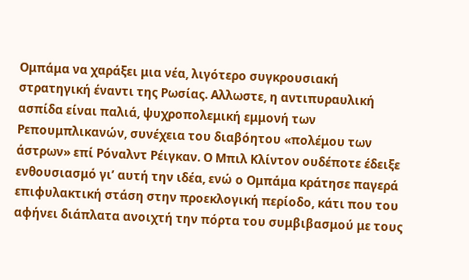Ομπάμα να χαράξει μια νέα, λιγότερο συγκρουσιακή στρατηγική έναντι της Ρωσίας. Αλλωστε, η αντιπυραυλική ασπίδα είναι παλιά, ψυχροπολεμική εμμονή των Ρεπουμπλικανών, συνέχεια του διαβόητου «πολέμου των άστρων» επί Ρόναλντ Ρέιγκαν. Ο Μπιλ Κλίντον ουδέποτε έδειξε ενθουσιασμό γι’ αυτή την ιδέα, ενώ ο Ομπάμα κράτησε παγερά επιφυλακτική στάση στην προεκλογική περίοδο, κάτι που του αφήνει διάπλατα ανοιχτή την πόρτα του συμβιβασμού με τους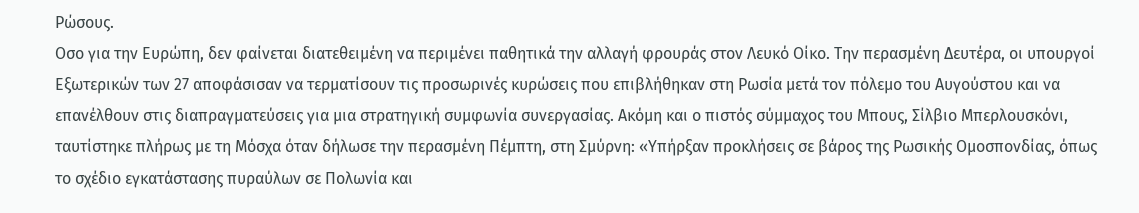Ρώσους.
Οσο για την Ευρώπη, δεν φαίνεται διατεθειμένη να περιμένει παθητικά την αλλαγή φρουράς στον Λευκό Οίκο. Την περασμένη Δευτέρα, οι υπουργοί Εξωτερικών των 27 αποφάσισαν να τερματίσουν τις προσωρινές κυρώσεις που επιβλήθηκαν στη Ρωσία μετά τον πόλεμο του Αυγούστου και να επανέλθουν στις διαπραγματεύσεις για μια στρατηγική συμφωνία συνεργασίας. Ακόμη και ο πιστός σύμμαχος του Μπους, Σίλβιο Μπερλουσκόνι, ταυτίστηκε πλήρως με τη Μόσχα όταν δήλωσε την περασμένη Πέμπτη, στη Σμύρνη: «Υπήρξαν προκλήσεις σε βάρος της Ρωσικής Ομοσπονδίας, όπως το σχέδιο εγκατάστασης πυραύλων σε Πολωνία και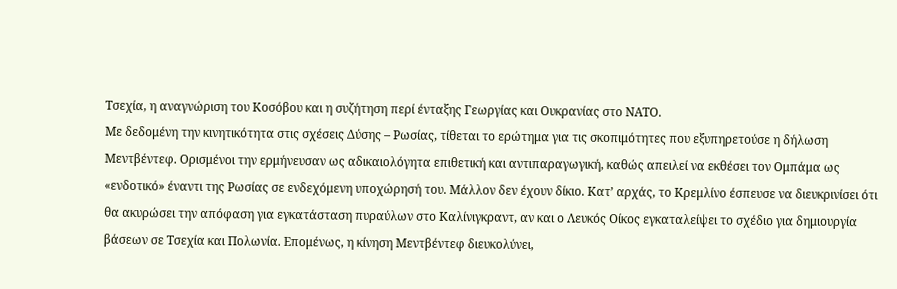Τσεχία, η αναγνώριση του Κοσόβου και η συζήτηση περί ένταξης Γεωργίας και Ουκρανίας στο ΝΑΤΟ.
Με δεδομένη την κινητικότητα στις σχέσεις Δύσης – Ρωσίας, τίθεται το ερώτημα για τις σκοπιμότητες που εξυπηρετούσε η δήλωση Μεντβέντεφ. Ορισμένοι την ερμήνευσαν ως αδικαιολόγητα επιθετική και αντιπαραγωγική, καθώς απειλεί να εκθέσει τον Ομπάμα ως «ενδοτικό» έναντι της Ρωσίας σε ενδεχόμενη υποχώρησή του. Μάλλον δεν έχουν δίκιο. Κατ’ αρχάς, το Κρεμλίνο έσπευσε να διευκρινίσει ότι θα ακυρώσει την απόφαση για εγκατάσταση πυραύλων στο Καλίνιγκραντ, αν και ο Λευκός Οίκος εγκαταλείψει το σχέδιο για δημιουργία βάσεων σε Τσεχία και Πολωνία. Επομένως, η κίνηση Μεντβέντεφ διευκολύνει,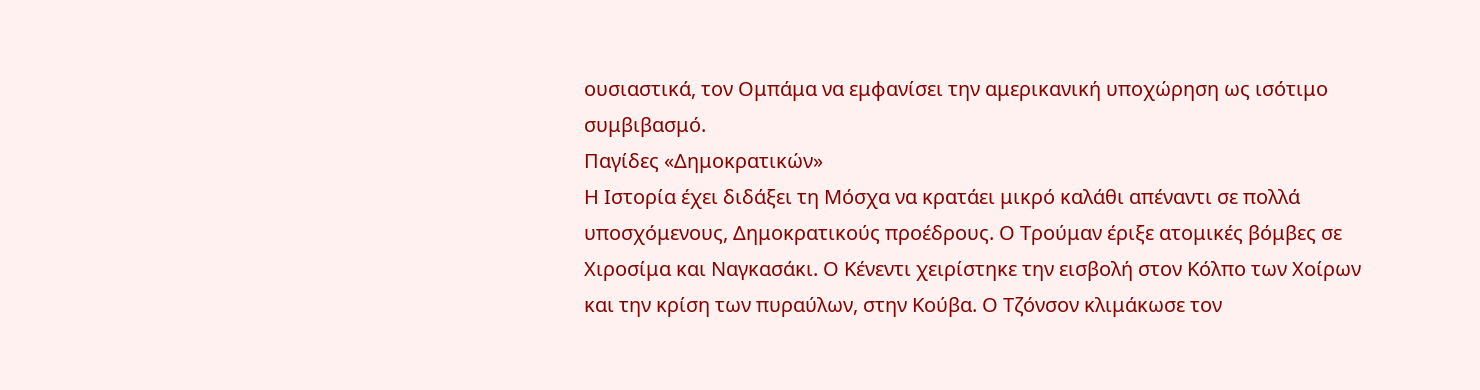ουσιαστικά, τον Ομπάμα να εμφανίσει την αμερικανική υποχώρηση ως ισότιμο συμβιβασμό.
Παγίδες «Δημοκρατικών»
Η Ιστορία έχει διδάξει τη Μόσχα να κρατάει μικρό καλάθι απέναντι σε πολλά υποσχόμενους, Δημοκρατικούς προέδρους. Ο Τρούμαν έριξε ατομικές βόμβες σε Χιροσίμα και Ναγκασάκι. Ο Κένεντι χειρίστηκε την εισβολή στον Κόλπο των Χοίρων και την κρίση των πυραύλων, στην Κούβα. Ο Τζόνσον κλιμάκωσε τον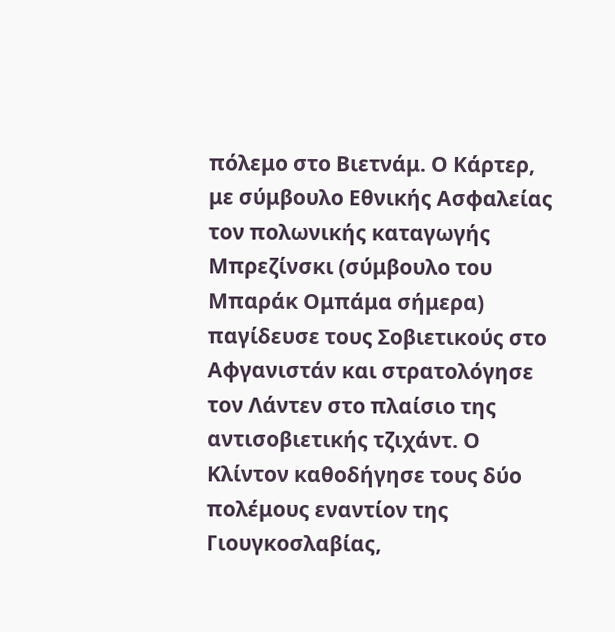πόλεμο στο Βιετνάμ. Ο Κάρτερ, με σύμβουλο Εθνικής Ασφαλείας τον πολωνικής καταγωγής Μπρεζίνσκι (σύμβουλο του Μπαράκ Ομπάμα σήμερα) παγίδευσε τους Σοβιετικούς στο Αφγανιστάν και στρατολόγησε τον Λάντεν στο πλαίσιο της αντισοβιετικής τζιχάντ. Ο Κλίντον καθοδήγησε τους δύο πολέμους εναντίον της Γιουγκοσλαβίας,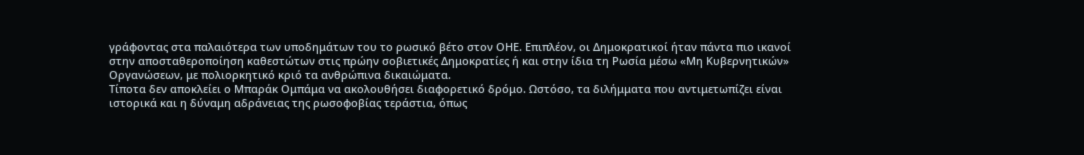γράφοντας στα παλαιότερα των υποδημάτων του το ρωσικό βέτο στον ΟΗΕ. Επιπλέον, οι Δημοκρατικοί ήταν πάντα πιο ικανοί στην αποσταθεροποίηση καθεστώτων στις πρώην σοβιετικές Δημοκρατίες ή και στην ίδια τη Ρωσία μέσω «Μη Κυβερνητικών» Οργανώσεων, με πολιορκητικό κριό τα ανθρώπινα δικαιώματα.
Τίποτα δεν αποκλείει ο Μπαράκ Ομπάμα να ακολουθήσει διαφορετικό δρόμο. Ωστόσο, τα διλήμματα που αντιμετωπίζει είναι ιστορικά και η δύναμη αδράνειας της ρωσοφοβίας τεράστια, όπως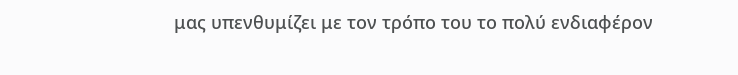μας υπενθυμίζει με τον τρόπο του το πολύ ενδιαφέρον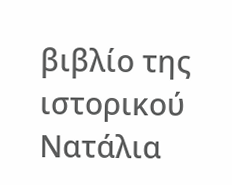βιβλίο της ιστορικού Νατάλια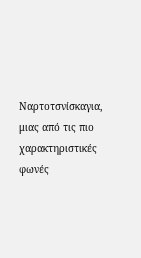Ναρτοτσνίσκαγια, μιας από τις πιο χαρακτηριστικές φωνές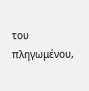του πληγωμένου,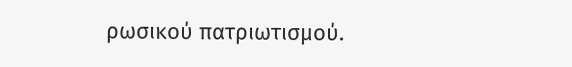ρωσικού πατριωτισμού.